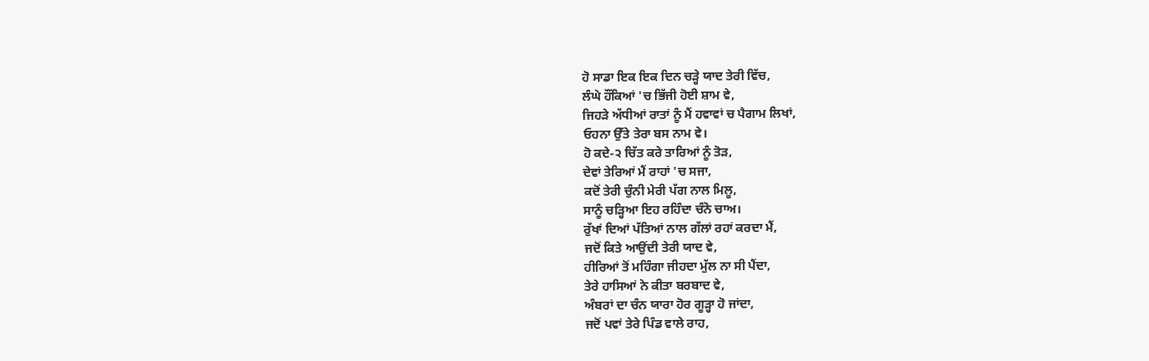ਹੋ ਸਾਡਾ ਇਕ ਇਕ ਦਿਨ ਚੜ੍ਹੇ ਯਾਦ ਤੇਰੀ ਵਿੱਚ,
ਲੰਘੇ ਹੌਂਕਿਆਂ 'ਚ ਭਿੱਜੀ ਹੋਈ ਸ਼ਾਮ ਵੇ,
ਜਿਹੜੇ ਅੱਧੀਆਂ ਰਾਤਾਂ ਨੂੰ ਮੈਂ ਹਵਾਵਾਂ ਚ ਪੈਗਾਮ ਲਿਖਾਂ,
ਓਹਨਾ ਉੱਤੇ ਤੇਰਾ ਬਸ ਨਾਮ ਵੇ।
ਹੋ ਕਦੇ-੨ ਚਿੱਤ ਕਰੇ ਤਾਰਿਆਂ ਨੂੰ ਤੋੜ,
ਦੇਵਾਂ ਤੇਰਿਆਂ ਮੈਂ ਰਾਹਾਂ 'ਚ ਸਜਾ,
ਕਦੋਂ ਤੇਰੀ ਚੁੰਨੀ ਮੇਰੀ ਪੱਗ ਨਾਲ ਮਿਲੂ,
ਸਾਨੂੰ ਚੜ੍ਹਿਆ ਇਹ ਰਹਿੰਦਾ ਚੰਨੋ ਚਾਅ।
ਰੁੱਖਾਂ ਦਿਆਂ ਪੱਤਿਆਂ ਨਾਲ ਗੱਲਾਂ ਰਹਾਂ ਕਰਦਾ ਮੈਂ,
ਜਦੋਂ ਕਿਤੇ ਆਉਂਦੀ ਤੇਰੀ ਯਾਦ ਵੇ,
ਹੀਰਿਆਂ ਤੋਂ ਮਹਿੰਗਾ ਜੀਹਦਾ ਮੁੱਲ ਨਾ ਸੀ ਪੈਂਦਾ,
ਤੇਰੇ ਹਾਸਿਆਂ ਨੇ ਕੀਤਾ ਬਰਬਾਦ ਵੇ,
ਅੰਬਰਾਂ ਦਾ ਚੰਨ ਯਾਰਾ ਹੋਰ ਗੂੜ੍ਹਾ ਹੋ ਜਾਂਦਾ,
ਜਦੋਂ ਪਵਾਂ ਤੇਰੇ ਪਿੰਡ ਵਾਲੇ ਰਾਹ,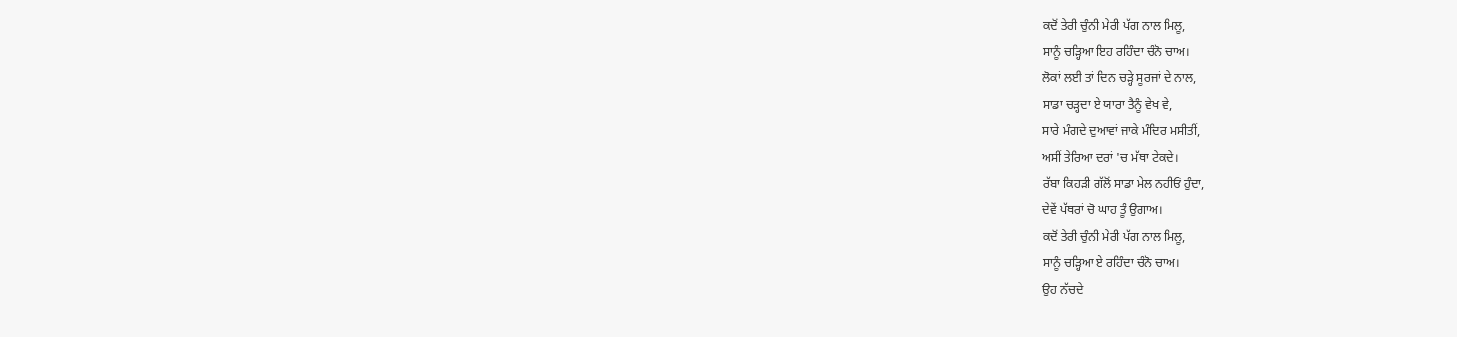ਕਦੋਂ ਤੇਰੀ ਚੁੰਨੀ ਮੇਰੀ ਪੱਗ ਨਾਲ ਮਿਲੂ,
ਸਾਨੂੰ ਚੜ੍ਹਿਆ ਇਹ ਰਹਿੰਦਾ ਚੰਨੋ ਚਾਅ।
ਲੋਕਾਂ ਲਈ ਤਾਂ ਦਿਨ ਚੜ੍ਹੇ ਸੂਰਜਾਂ ਦੇ ਨਾਲ,
ਸਾਡਾ ਚੜ੍ਹਦਾ ਏ ਯਾਰਾ ਤੈਨੂੰ ਵੇਖ ਵੇ,
ਸਾਰੇ ਮੰਗਦੇ ਦੁਆਵਾਂ ਜਾਕੇ ਮੰਦਿਰ ਮਸੀਤੀਂ,
ਅਸੀਂ ਤੇਰਿਆ ਦਰਾਂ 'ਚ ਮੱਥਾ ਟੇਕਦੇ।
ਰੱਬਾ ਕਿਹੜੀ ਗੱਲੋਂ ਸਾਡਾ ਮੇਲ ਨਹੀਓਂ ਹੁੰਦਾ,
ਦੇਵੇਂ ਪੱਥਰਾਂ ਚੋ ਘਾਹ ਤੂੰ ਉਗਾਅ।
ਕਦੋਂ ਤੇਰੀ ਚੁੰਨੀ ਮੇਰੀ ਪੱਗ ਨਾਲ ਮਿਲੂ,
ਸਾਨੂੰ ਚੜ੍ਹਿਆ ਏ ਰਹਿੰਦਾ ਚੰਨੋ ਚਾਅ।
ਉਹ ਨੱਚਦੇ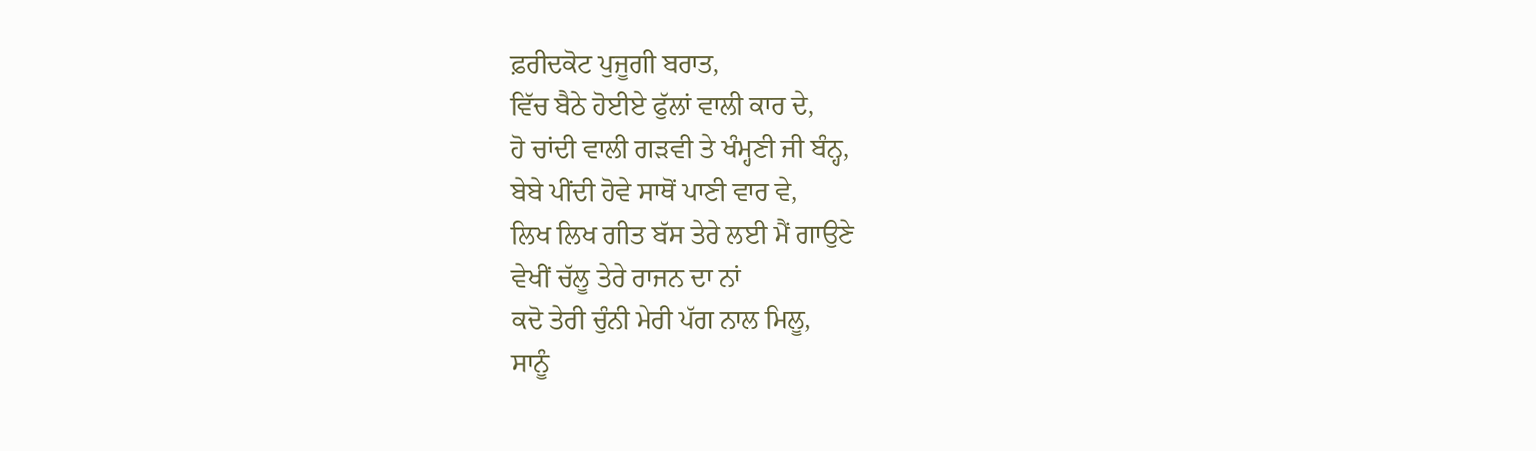ਫ਼ਰੀਦਕੋਟ ਪੁਜੂਗੀ ਬਰਾਤ,
ਵਿੱਚ ਬੈਠੇ ਹੋਈਏ ਫੁੱਲਾਂ ਵਾਲੀ ਕਾਰ ਦੇ,
ਹੋ ਚਾਂਦੀ ਵਾਲੀ ਗੜਵੀ ਤੇ ਖੰਮ੍ਹਣੀ ਜੀ ਬੰਨ੍ਹ,
ਬੇਬੇ ਪੀਂਦੀ ਹੋਵੇ ਸਾਥੋਂ ਪਾਣੀ ਵਾਰ ਵੇ,
ਲਿਖ ਲਿਖ ਗੀਤ ਬੱਸ ਤੇਰੇ ਲਈ ਮੈਂ ਗਾਉਣੇ
ਵੇਖੀਂ ਚੱਲੂ ਤੇਰੇ ਰਾਜਨ ਦਾ ਨਾਂ
ਕਦੋ ਤੇਰੀ ਚੁੰਨੀ ਮੇਰੀ ਪੱਗ ਨਾਲ ਮਿਲੂ,
ਸਾਨੂੰ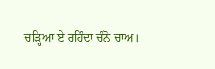ਚੜ੍ਹਿਆ ਏ ਰਹਿੰਦਾ ਚੰਨੋ ਚਾਅ।